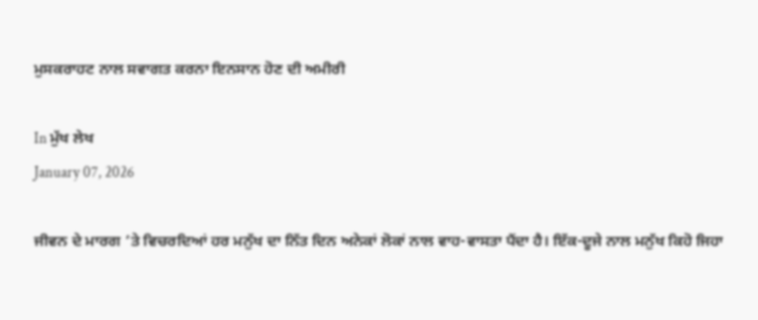ਮੁਸਕਰਾਹਟ ਨਾਲ ਸਵਾਗਤ ਕਰਨਾ ਇਨਸਾਨ ਹੋਣ ਦੀ ਅਮੀਰੀ

In ਮੁੱਖ ਲੇਖ
January 07, 2026

ਜੀਵਨ ਦੇ ਮਾਰਗ ’ਤੇ ਵਿਚਰਦਿਆਂ ਹਰ ਮਨੁੱਖ ਦਾ ਨਿੱਤ ਦਿਨ ਅਨੇਕਾਂ ਲੋਕਾਂ ਨਾਲ ਵਾਹ-ਵਾਸਤਾ ਪੈਂਦਾ ਹੈ। ਇੱਕ-ਦੂਜੇ ਨਾਲ ਮਨੁੱਖ ਕਿਹੋ ਜਿਹਾ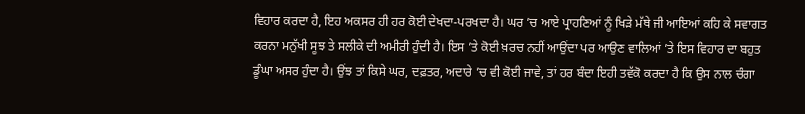ਵਿਹਾਰ ਕਰਦਾ ਹੈ, ਇਹ ਅਕਸਰ ਹੀ ਹਰ ਕੋਈ ਦੇਖਦਾ-ਪਰਖਦਾ ਹੈ। ਘਰ ’ਚ ਆਏ ਪ੍ਰਾਹਣਿਆਂ ਨੂੰ ਖਿੜੇ ਮੱਥੇ ਜੀ ਆਇਆਂ ਕਹਿ ਕੇ ਸਵਾਗਤ ਕਰਨਾ ਮਨੁੱਖੀ ਸੂਝ ਤੇ ਸਲੀਕੇ ਦੀ ਅਮੀਰੀ ਹੁੰਦੀ ਹੈ। ਇਸ ’ਤੇ ਕੋਈ ਖ਼ਰਚ ਨਹੀਂ ਆਉਂਦਾ ਪਰ ਆਉਣ ਵਾਲਿਆਂ ’ਤੇ ਇਸ ਵਿਹਾਰ ਦਾ ਬਹੁਤ ਡੂੰਘਾ ਅਸਰ ਹੁੰਦਾ ਹੈ। ਉਂਝ ਤਾਂ ਕਿਸੇ ਘਰ, ਦਫ਼ਤਰ, ਅਦਾਰੇ ’ਚ ਵੀ ਕੋਈ ਜਾਵੇ, ਤਾਂ ਹਰ ਬੰਦਾ ਇਹੀ ਤਵੱਕੋ ਕਰਦਾ ਹੈ ਕਿ ਉਸ ਨਾਲ ਚੰਗਾ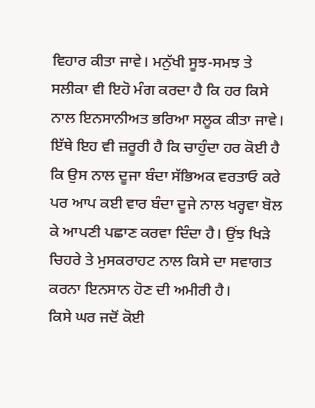ਵਿਹਾਰ ਕੀਤਾ ਜਾਵੇ। ਮਨੁੱਖੀ ਸੂਝ-ਸਮਝ ਤੇ ਸਲੀਕਾ ਵੀ ਇਹੋ ਮੰਗ ਕਰਦਾ ਹੈ ਕਿ ਹਰ ਕਿਸੇ ਨਾਲ ਇਨਸਾਨੀਅਤ ਭਰਿਆ ਸਲੂਕ ਕੀਤਾ ਜਾਵੇ। ਇੱਥੇ ਇਹ ਵੀ ਜ਼ਰੂਰੀ ਹੈ ਕਿ ਚਾਹੁੰਦਾ ਹਰ ਕੋਈ ਹੈ ਕਿ ਉਸ ਨਾਲ ਦੂਜਾ ਬੰਦਾ ਸੱਭਿਅਕ ਵਰਤਾਓ ਕਰੇ ਪਰ ਆਪ ਕਈ ਵਾਰ ਬੰਦਾ ਦੂਜੇ ਨਾਲ ਖਰ੍ਹਵਾ ਬੋਲ ਕੇ ਆਪਣੀ ਪਛਾਣ ਕਰਵਾ ਦਿੰਦਾ ਹੈ। ਉਂਝ ਖਿੜੇ ਚਿਹਰੇ ਤੇ ਮੁਸਕਰਾਹਟ ਨਾਲ ਕਿਸੇ ਦਾ ਸਵਾਗਤ ਕਰਨਾ ਇਨਸਾਨ ਹੋਣ ਦੀ ਅਮੀਰੀ ਹੈ।
ਕਿਸੇ ਘਰ ਜਦੋਂ ਕੋਈ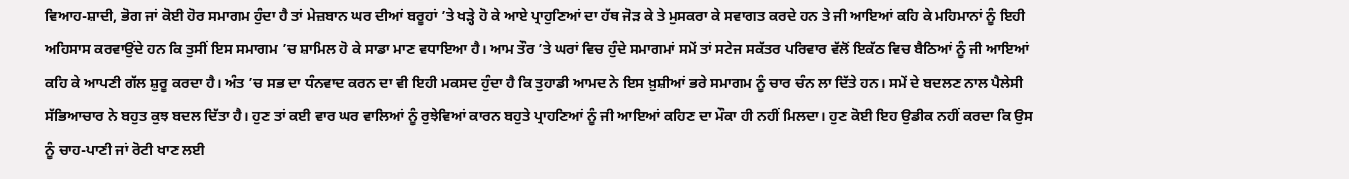ਵਿਆਹ-ਸ਼ਾਦੀ, ਭੋਗ ਜਾਂ ਕੋਈ ਹੋਰ ਸਮਾਗਮ ਹੁੰਦਾ ਹੈ ਤਾਂ ਮੇਜ਼ਬਾਨ ਘਰ ਦੀਆਂ ਬਰੂਹਾਂ ’ਤੇ ਖੜ੍ਹੇ ਹੋ ਕੇ ਆਏ ਪ੍ਰਾਹੁਣਿਆਂ ਦਾ ਹੱਥ ਜੋੜ ਕੇ ਤੇ ਮੁਸਕਰਾ ਕੇ ਸਵਾਗਤ ਕਰਦੇ ਹਨ ਤੇ ਜੀ ਆਇਆਂ ਕਹਿ ਕੇ ਮਹਿਮਾਨਾਂ ਨੂੰ ਇਹੀ ਅਹਿਸਾਸ ਕਰਵਾਉਂਦੇ ਹਨ ਕਿ ਤੁਸੀਂ ਇਸ ਸਮਾਗਮ ’ਚ ਸ਼ਾਮਿਲ ਹੋ ਕੇ ਸਾਡਾ ਮਾਣ ਵਧਾਇਆ ਹੈ। ਆਮ ਤੌਰ ’ਤੇ ਘਰਾਂ ਵਿਚ ਹੁੰਦੇ ਸਮਾਗਮਾਂ ਸਮੇਂ ਤਾਂ ਸਟੇਜ ਸਕੱਤਰ ਪਰਿਵਾਰ ਵੱਲੋਂ ਇਕੱਠ ਵਿਚ ਬੈਠਿਆਂ ਨੂੰ ਜੀ ਆਇਆਂ ਕਹਿ ਕੇ ਆਪਣੀ ਗੱਲ ਸ਼ੁਰੂ ਕਰਦਾ ਹੈ। ਅੰਤ ’ਚ ਸਭ ਦਾ ਧੰਨਵਾਦ ਕਰਨ ਦਾ ਵੀ ਇਹੀ ਮਕਸਦ ਹੁੰਦਾ ਹੈ ਕਿ ਤੁਹਾਡੀ ਆਮਦ ਨੇ ਇਸ ਖ਼ੁਸ਼ੀਆਂ ਭਰੇ ਸਮਾਗਮ ਨੂੰ ਚਾਰ ਚੰਨ ਲਾ ਦਿੱਤੇ ਹਨ। ਸਮੇਂ ਦੇ ਬਦਲਣ ਨਾਲ ਪੈਲੇਸੀ ਸੱਭਿਆਚਾਰ ਨੇ ਬਹੁਤ ਕੁਝ ਬਦਲ ਦਿੱਤਾ ਹੈ। ਹੁਣ ਤਾਂ ਕਈ ਵਾਰ ਘਰ ਵਾਲਿਆਂ ਨੂੰ ਰੁਝੇਵਿਆਂ ਕਾਰਨ ਬਹੁਤੇ ਪ੍ਰਾਹਣਿਆਂ ਨੂੰ ਜੀ ਆਇਆਂ ਕਹਿਣ ਦਾ ਮੌਕਾ ਹੀ ਨਹੀਂ ਮਿਲਦਾ। ਹੁਣ ਕੋਈ ਇਹ ਉਡੀਕ ਨਹੀਂ ਕਰਦਾ ਕਿ ਉਸ ਨੂੰ ਚਾਹ-ਪਾਣੀ ਜਾਂ ਰੋਟੀ ਖਾਣ ਲਈ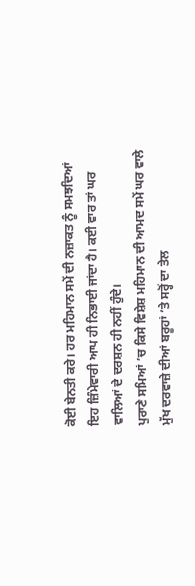ਕੋਈ ਬੇਨਤੀ ਕਰੇ। ਹਰ ਮਹਿਮਾਨ ਸਮੇਂ ਦੀ ਨਜ਼ਾਕਤ ਨੂੰ ਸਮਝਦਿਆਂ ਇਹ ਜ਼ਿੰਮੇਵਾਰੀ ਆਪ ਹੀ ਨਿਭਾਈ ਜਾਂਦਾ ਹੈ। ਕਈ ਵਾਰ ਤਾਂ ਘਰ ਵਾਲਿਆਂ ਦੇ ਦਰਸ਼ਨ ਹੀ ਨਹੀਂ ਹੁੰਦੇ।
ਪੁਰਾਣੇ ਸਮਿਆਂ ’ਚ ਕਿਸੇ ਵਿਸ਼ੇਸ਼ ਮਹਿਮਾਨ ਦੀ ਆਮਦ ਸਮੇਂ ਘਰ ਵਾਲੇ ਮੁੱਖ ਦਰਵਾਜ਼ੇ ਦੀਆਂ ਬਰੂਹਾਂ ’ਤੇ ਸਰ੍ਹੋਂ ਦਾ ਤੇਲ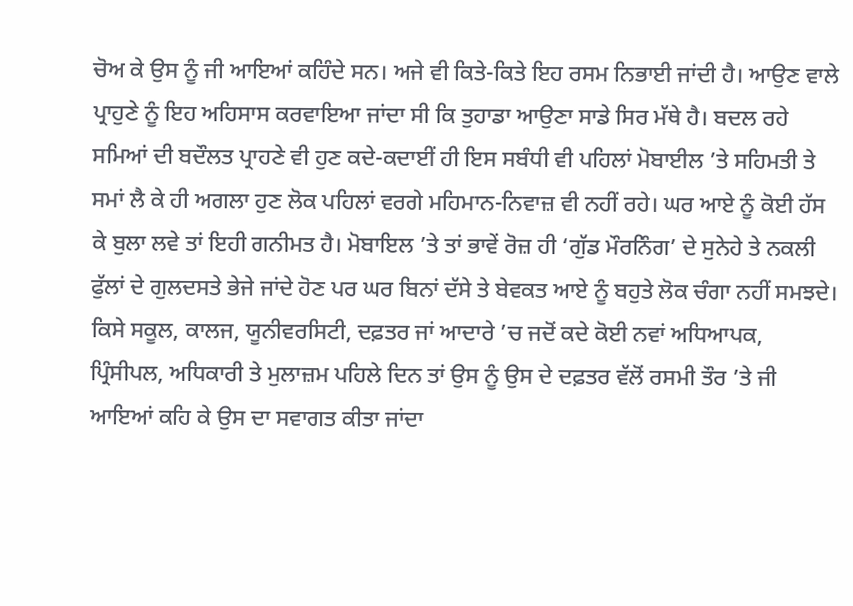ਚੋਅ ਕੇ ਉਸ ਨੂੰ ਜੀ ਆਇਆਂ ਕਹਿੰਦੇ ਸਨ। ਅਜੇ ਵੀ ਕਿਤੇ-ਕਿਤੇ ਇਹ ਰਸਮ ਨਿਭਾਈ ਜਾਂਦੀ ਹੈ। ਆਉਣ ਵਾਲੇ ਪ੍ਰਾਹੁਣੇ ਨੂੰ ਇਹ ਅਹਿਸਾਸ ਕਰਵਾਇਆ ਜਾਂਦਾ ਸੀ ਕਿ ਤੁਹਾਡਾ ਆਉਣਾ ਸਾਡੇ ਸਿਰ ਮੱਥੇ ਹੈ। ਬਦਲ ਰਹੇ ਸਮਿਆਂ ਦੀ ਬਦੌਲਤ ਪ੍ਰਾਹਣੇ ਵੀ ਹੁਣ ਕਦੇ-ਕਦਾਈਂ ਹੀ ਇਸ ਸਬੰਧੀ ਵੀ ਪਹਿਲਾਂ ਮੋਬਾਈਲ ’ਤੇ ਸਹਿਮਤੀ ਤੇ ਸਮਾਂ ਲੈ ਕੇ ਹੀ ਅਗਲਾ ਹੁਣ ਲੋਕ ਪਹਿਲਾਂ ਵਰਗੇ ਮਹਿਮਾਨ-ਨਿਵਾਜ਼ ਵੀ ਨਹੀਂ ਰਹੇ। ਘਰ ਆਏ ਨੂੰ ਕੋਈ ਹੱਸ ਕੇ ਬੁਲਾ ਲਵੇ ਤਾਂ ਇਹੀ ਗਨੀਮਤ ਹੈ। ਮੋਬਾਇਲ ’ਤੇ ਤਾਂ ਭਾਵੇਂ ਰੋਜ਼ ਹੀ ‘ਗੁੱਡ ਮੌਰਨਿੰਗ’ ਦੇ ਸੁਨੇਹੇ ਤੇ ਨਕਲੀ ਫੁੱਲਾਂ ਦੇ ਗੁਲਦਸਤੇ ਭੇਜੇ ਜਾਂਦੇ ਹੋਣ ਪਰ ਘਰ ਬਿਨਾਂ ਦੱਸੇ ਤੇ ਬੇਵਕਤ ਆਏ ਨੂੰ ਬਹੁਤੇ ਲੋਕ ਚੰਗਾ ਨਹੀਂ ਸਮਝਦੇ।
ਕਿਸੇ ਸਕੂਲ, ਕਾਲਜ, ਯੂਨੀਵਰਸਿਟੀ, ਦਫ਼ਤਰ ਜਾਂ ਆਦਾਰੇ ’ਚ ਜਦੋਂ ਕਦੇ ਕੋਈ ਨਵਾਂ ਅਧਿਆਪਕ, ਪ੍ਰਿੰਸੀਪਲ, ਅਧਿਕਾਰੀ ਤੇ ਮੁਲਾਜ਼ਮ ਪਹਿਲੇ ਦਿਨ ਤਾਂ ਉਸ ਨੂੰ ਉਸ ਦੇ ਦਫ਼ਤਰ ਵੱਲੋਂ ਰਸਮੀ ਤੌਰ ’ਤੇ ਜੀ ਆਇਆਂ ਕਹਿ ਕੇ ਉਸ ਦਾ ਸਵਾਗਤ ਕੀਤਾ ਜਾਂਦਾ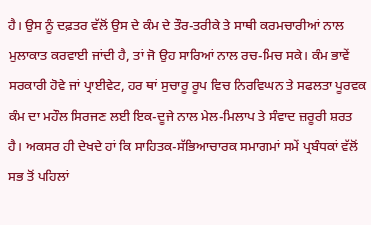ਹੈ। ਉਸ ਨੂੰ ਦਫ਼ਤਰ ਵੱਲੋਂ ਉਸ ਦੇ ਕੰਮ ਦੇ ਤੌਰ-ਤਰੀਕੇ ਤੇ ਸਾਥੀ ਕਰਮਚਾਰੀਆਂ ਨਾਲ ਮੁਲਾਕਾਤ ਕਰਵਾਈ ਜਾਂਦੀ ਹੈ, ਤਾਂ ਜੋ ਉਹ ਸਾਰਿਆਂ ਨਾਲ ਰਚ-ਮਿਚ ਸਕੇ। ਕੰਮ ਭਾਵੇਂ ਸਰਕਾਰੀ ਹੋਵੇ ਜਾਂ ਪ੍ਰਾਈਵੇਟ, ਹਰ ਥਾਂ ਸੁਚਾਰੂ ਰੂਪ ਵਿਚ ਨਿਰਵਿਘਨ ਤੇ ਸਫਲਤਾ ਪੂਰਵਕ ਕੰਮ ਦਾ ਮਹੌਲ ਸਿਰਜਣ ਲਈ ਇਕ-ਦੂਜੇ ਨਾਲ ਮੇਲ-ਮਿਲਾਪ ਤੇ ਸੰਵਾਦ ਜ਼ਰੂਰੀ ਸ਼ਰਤ ਹੈ। ਅਕਸਰ ਹੀ ਦੇਖਦੇ ਹਾਂ ਕਿ ਸਾਹਿਤਕ-ਸੱਭਿਆਚਾਰਕ ਸਮਾਗਮਾਂ ਸਮੇਂ ਪ੍ਰਬੰਧਕਾਂ ਵੱਲੋਂ ਸਭ ਤੋਂ ਪਹਿਲਾਂ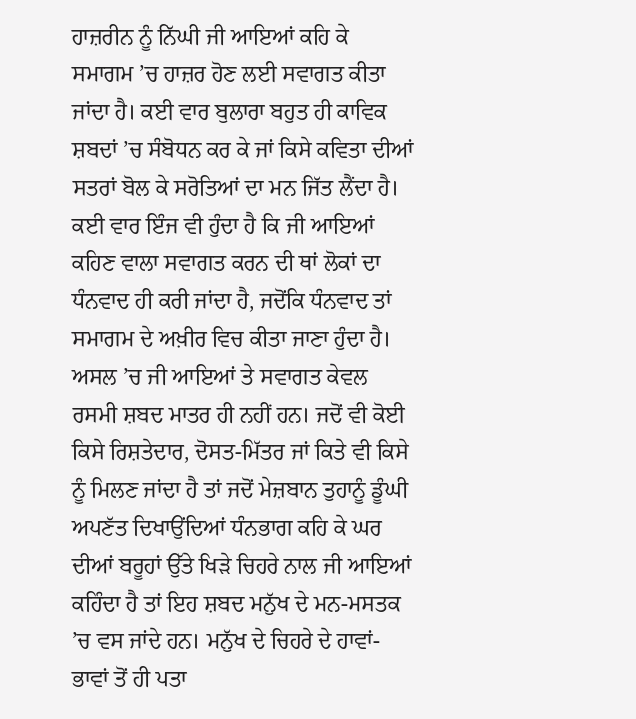ਹਾਜ਼ਰੀਨ ਨੂੰ ਨਿੱਘੀ ਜੀ ਆਇਆਂ ਕਹਿ ਕੇ ਸਮਾਗਮ ’ਚ ਹਾਜ਼ਰ ਹੋਣ ਲਈ ਸਵਾਗਤ ਕੀਤਾ ਜਾਂਦਾ ਹੈ। ਕਈ ਵਾਰ ਬੁਲਾਰਾ ਬਹੁਤ ਹੀ ਕਾਵਿਕ ਸ਼ਬਦਾਂ ’ਚ ਸੰਬੋਧਨ ਕਰ ਕੇ ਜਾਂ ਕਿਸੇ ਕਵਿਤਾ ਦੀਆਂ ਸਤਰਾਂ ਬੋਲ ਕੇ ਸਰੋਤਿਆਂ ਦਾ ਮਨ ਜਿੱਤ ਲੈਂਦਾ ਹੈ। ਕਈ ਵਾਰ ਇੰਜ ਵੀ ਹੁੰਦਾ ਹੈ ਕਿ ਜੀ ਆਇਆਂ ਕਹਿਣ ਵਾਲਾ ਸਵਾਗਤ ਕਰਨ ਦੀ ਥਾਂ ਲੋਕਾਂ ਦਾ ਧੰਨਵਾਦ ਹੀ ਕਰੀ ਜਾਂਦਾ ਹੈ, ਜਦੋਂਕਿ ਧੰਨਵਾਦ ਤਾਂ ਸਮਾਗਮ ਦੇ ਅਖ਼ੀਰ ਵਿਚ ਕੀਤਾ ਜਾਣਾ ਹੁੰਦਾ ਹੈ।
ਅਸਲ ’ਚ ਜੀ ਆਇਆਂ ਤੇ ਸਵਾਗਤ ਕੇਵਲ ਰਸਮੀ ਸ਼ਬਦ ਮਾਤਰ ਹੀ ਨਹੀਂ ਹਨ। ਜਦੋਂ ਵੀ ਕੋਈ ਕਿਸੇ ਰਿਸ਼ਤੇਦਾਰ, ਦੋਸਤ-ਮਿੱਤਰ ਜਾਂ ਕਿਤੇ ਵੀ ਕਿਸੇ ਨੂੰ ਮਿਲਣ ਜਾਂਦਾ ਹੈ ਤਾਂ ਜਦੋਂ ਮੇਜ਼ਬਾਨ ਤੁਹਾਨੂੰ ਡੂੰਘੀ ਅਪਣੱਤ ਦਿਖਾਉਂਦਿਆਂ ਧੰਨਭਾਗ ਕਹਿ ਕੇ ਘਰ ਦੀਆਂ ਬਰੂਹਾਂ ਉੱਤੇ ਖਿੜੇ ਚਿਹਰੇ ਨਾਲ ਜੀ ਆਇਆਂ ਕਹਿੰਦਾ ਹੈ ਤਾਂ ਇਹ ਸ਼ਬਦ ਮਨੁੱਖ ਦੇ ਮਨ-ਮਸਤਕ ’ਚ ਵਸ ਜਾਂਦੇ ਹਨ। ਮਨੁੱਖ ਦੇ ਚਿਹਰੇ ਦੇ ਹਾਵਾਂ-ਭਾਵਾਂ ਤੋਂ ਹੀ ਪਤਾ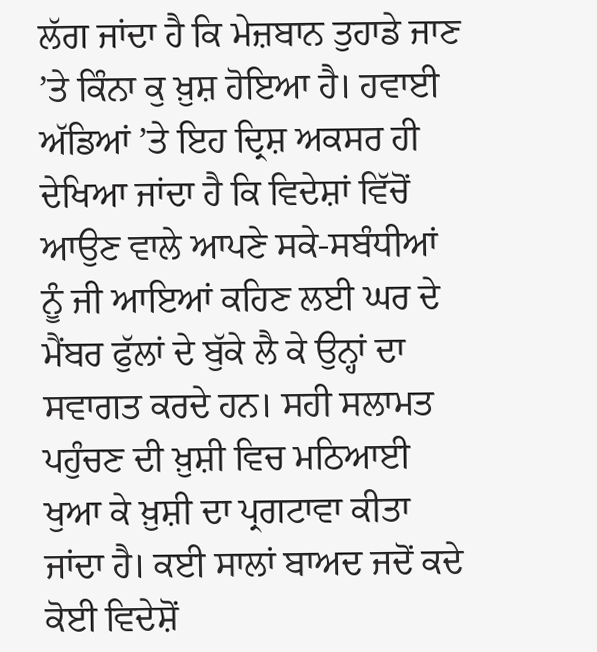ਲੱਗ ਜਾਂਦਾ ਹੈ ਕਿ ਮੇਜ਼ਬਾਨ ਤੁਹਾਡੇ ਜਾਣ ’ਤੇ ਕਿੰਨਾ ਕੁ ਖ਼ੁਸ਼ ਹੋਇਆ ਹੈ। ਹਵਾਈ ਅੱਡਿਆਂ ’ਤੇ ਇਹ ਦ੍ਰਿਸ਼ ਅਕਸਰ ਹੀ ਦੇਖਿਆ ਜਾਂਦਾ ਹੈ ਕਿ ਵਿਦੇਸ਼ਾਂ ਵਿੱਚੋਂ ਆਉਣ ਵਾਲੇ ਆਪਣੇ ਸਕੇ-ਸਬੰਧੀਆਂ ਨੂੰ ਜੀ ਆਇਆਂ ਕਹਿਣ ਲਈ ਘਰ ਦੇ ਮੈਂਬਰ ਫੁੱਲਾਂ ਦੇ ਬੁੱਕੇ ਲੈ ਕੇ ਉਨ੍ਹਾਂ ਦਾ ਸਵਾਗਤ ਕਰਦੇ ਹਨ। ਸਹੀ ਸਲਾਮਤ ਪਹੁੰਚਣ ਦੀ ਖ਼ੁਸ਼ੀ ਵਿਚ ਮਠਿਆਈ ਖੁਆ ਕੇ ਖ਼ੁਸ਼ੀ ਦਾ ਪ੍ਰਗਟਾਵਾ ਕੀਤਾ ਜਾਂਦਾ ਹੈ। ਕਈ ਸਾਲਾਂ ਬਾਅਦ ਜਦੋਂ ਕਦੇ ਕੋਈ ਵਿਦੇਸ਼ੋਂ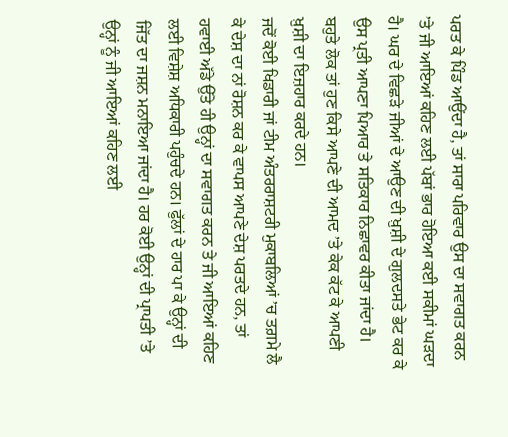ਪਰਤ ਕੇ ਪਿੰਡ ਆਉਂਦਾ ਹੈ, ਤਾਂ ਸਾਰਾ ਪਰਿਵਾਰ ਉਸ ਦਾ ਸਵਾਗਤ ਕਰਨ ’ਤੇ ਜੀ ਆਇਆਂ ਕਹਿਣ ਲਈ ਪੱਬਾਂ ਭਾਰ ਹੋਇਆ ਕਈ ਸਕੀਮਾਂ ਘੜਦਾ ਹੈ। ਘਰ ਦੇ ਵਿਛੜੇ ਜੀਆਂ ਦੇ ਆਉਣ ਦੀ ਖ਼ੁਸ਼ੀ ਦੇ ਗੁਲਦਸਤੇ ਭੇਟ ਕਰ ਕੇ ਉਸ ਪ੍ਰਤੀ ਆਪਣਾ ਪਿਆਰ ਤੇ ਸਤਿਕਾਰ ਨਿਛਾਵਰ ਕੀਤਾ ਜਾਂਦਾ ਹੈ। ਬਹੁਤੇ ਲੋਕ ਤਾਂ ਹੁਣ ਕਿਸੇ ਆਪਣੇ ਦੀ ਆਮਦ ’ਤੇ ਕੇਕ ਕੱਟ ਕੇ ਆਪਣੀ ਖ਼ੁਸ਼ੀ ਦਾ ਇਜ਼ਹਾਰ ਕਰਦੇ ਹਨ।
ਜਦੋਂ ਕੋਈ ਖਿਡਾਰੀ ਜਾਂ ਟੀਮ ਅੰਤਰਰਾਸ਼ਟਰੀ ਮੁਕਾਬਲਿਆਂ ’ਚ ਤਗ਼ਮੇ ਲੈ ਕੇ ਦੇਸ਼ ਦਾ ਨਾਂ ਰੋਸ਼ਨ ਕਰ ਕੇ ਵਾਪਸ ਆਪਣੇ ਦੇਸ਼ ਪਰਤਦੇ ਹਨ, ਤਾਂ ਹਵਾਈ ਅੱਡੇ ਉੱਤੇ ਹੀ ਉਨ੍ਹਾਂ ਦਾ ਸਵਾਗਤ ਕਰਨ ਤੇ ਜੀ ਆਇਆਂ ਕਹਿਣ ਲਈ ਵਿਸ਼ੇਸ਼ ਅਧਿਕਾਰੀ ਪਹੁੰਚਦੇ ਹਨ। ਫੁੱਲਾਂ ਦੇ ਹਾਰ ਪਾ ਕੇ ਉਨ੍ਹਾਂ ਦੀ ਜਿੱਤ ਦਾ ਜਸ਼ਨ ਮਨਾਇਆ ਜਾਂਦਾ ਹੈ। ਹਰ ਕੋਈ ਉਨ੍ਹਾਂ ਦੀ ਪ੍ਰਾਪਤੀ ’ਤੇ ਉਨ੍ਹਾਂ ਨੂੰ ਜੀ ਆਇਆਂ ਕਹਿਣ ਲਈ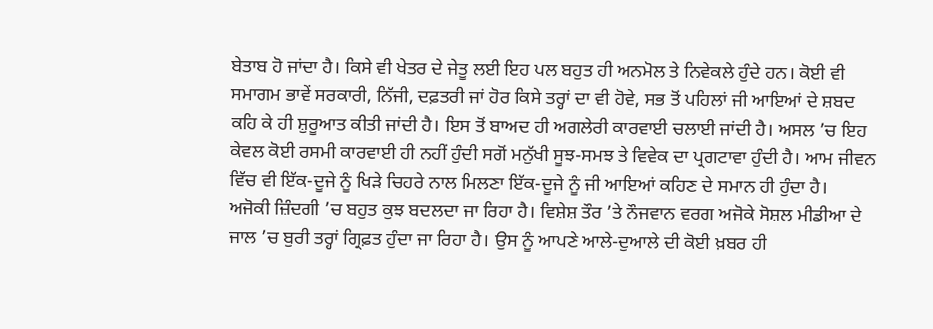ਬੇਤਾਬ ਹੋ ਜਾਂਦਾ ਹੈ। ਕਿਸੇ ਵੀ ਖੇਤਰ ਦੇ ਜੇਤੂ ਲਈ ਇਹ ਪਲ ਬਹੁਤ ਹੀ ਅਨਮੋਲ ਤੇ ਨਿਵੇਕਲੇ ਹੁੰਦੇ ਹਨ। ਕੋਈ ਵੀ ਸਮਾਗਮ ਭਾਵੇਂ ਸਰਕਾਰੀ, ਨਿੱਜੀ, ਦਫ਼ਤਰੀ ਜਾਂ ਹੋਰ ਕਿਸੇ ਤਰ੍ਹਾਂ ਦਾ ਵੀ ਹੋਵੇ, ਸਭ ਤੋਂ ਪਹਿਲਾਂ ਜੀ ਆਇਆਂ ਦੇ ਸ਼ਬਦ ਕਹਿ ਕੇ ਹੀ ਸ਼ੁਰੂਆਤ ਕੀਤੀ ਜਾਂਦੀ ਹੈ। ਇਸ ਤੋਂ ਬਾਅਦ ਹੀ ਅਗਲੇਰੀ ਕਾਰਵਾਈ ਚਲਾਈ ਜਾਂਦੀ ਹੈ। ਅਸਲ ’ਚ ਇਹ ਕੇਵਲ ਕੋਈ ਰਸਮੀ ਕਾਰਵਾਈ ਹੀ ਨਹੀਂ ਹੁੰਦੀ ਸਗੋਂ ਮਨੁੱਖੀ ਸੂਝ-ਸਮਝ ਤੇ ਵਿਵੇਕ ਦਾ ਪ੍ਰਗਟਾਵਾ ਹੁੰਦੀ ਹੈ। ਆਮ ਜੀਵਨ ਵਿੱਚ ਵੀ ਇੱਕ-ਦੂਜੇ ਨੂੰ ਖਿੜੇ ਚਿਹਰੇ ਨਾਲ ਮਿਲਣਾ ਇੱਕ-ਦੂਜੇ ਨੂੰ ਜੀ ਆਇਆਂ ਕਹਿਣ ਦੇ ਸਮਾਨ ਹੀ ਹੁੰਦਾ ਹੈ।
ਅਜੋਕੀ ਜ਼ਿੰਦਗੀ ’ਚ ਬਹੁਤ ਕੁਝ ਬਦਲਦਾ ਜਾ ਰਿਹਾ ਹੈ। ਵਿਸ਼ੇਸ਼ ਤੌਰ ’ਤੇ ਨੌਜਵਾਨ ਵਰਗ ਅਜੋਕੇ ਸੋਸ਼ਲ ਮੀਡੀਆ ਦੇ ਜਾਲ ’ਚ ਬੁਰੀ ਤਰ੍ਹਾਂ ਗ੍ਰਿਫ਼ਤ ਹੁੰਦਾ ਜਾ ਰਿਹਾ ਹੈ। ਉਸ ਨੂੰ ਆਪਣੇ ਆਲੇ-ਦੁਆਲੇ ਦੀ ਕੋਈ ਖ਼ਬਰ ਹੀ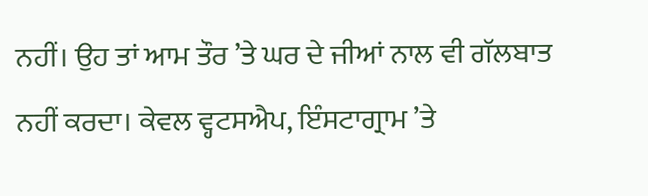ਨਹੀਂ। ਉਹ ਤਾਂ ਆਮ ਤੌਰ ’ਤੇ ਘਰ ਦੇ ਜੀਆਂ ਨਾਲ ਵੀ ਗੱਲਬਾਤ ਨਹੀਂ ਕਰਦਾ। ਕੇਵਲ ਵ੍ਹਟਸਐਪ, ਇੰਸਟਾਗ੍ਰਾਮ ’ਤੇ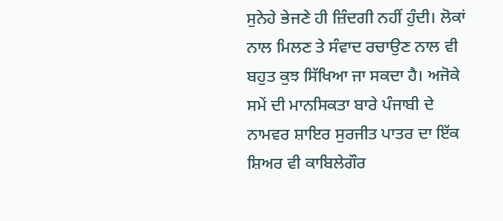ਸੁਨੇਹੇ ਭੇਜਣੇ ਹੀ ਜ਼ਿੰਦਗੀ ਨਹੀਂ ਹੁੰਦੀ। ਲੋਕਾਂ ਨਾਲ ਮਿਲਣ ਤੇ ਸੰਵਾਦ ਰਚਾਉਣ ਨਾਲ ਵੀ ਬਹੁਤ ਕੁਝ ਸਿੱਖਿਆ ਜਾ ਸਕਦਾ ਹੈ। ਅਜੋਕੇ ਸਮੇਂ ਦੀ ਮਾਨਸਿਕਤਾ ਬਾਰੇ ਪੰਜਾਬੀ ਦੇ ਨਾਮਵਰ ਸ਼ਾਇਰ ਸੁਰਜੀਤ ਪਾਤਰ ਦਾ ਇੱਕ ਸ਼ਿਅਰ ਵੀ ਕਾਬਿਲੇਗੌਰ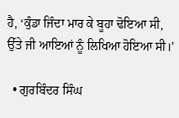ਹੈ, ‘ਕੁੰਡਾ ਜਿੰਦਾ ਮਾਰ ਕੇ ਬੂਹਾ ਢੋਇਆ ਸੀ, ਉੱਤੇ ਜੀ ਆਇਆਂ ਨੂੰ ਲਿਖਿਆ ਹੋਇਆ ਸੀ।’

  • ਗੁਰਬਿੰਦਰ ਸਿੰਘ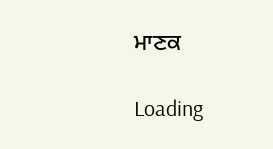ਮਾਣਕ

Loading